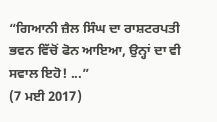“ਗਿਆਨੀ ਜ਼ੈਲ ਸਿੰਘ ਦਾ ਰਾਸ਼ਟਰਪਤੀ ਭਵਨ ਵਿੱਚੋਂ ਫੋਨ ਆਇਆ, ਉਨ੍ਹਾਂ ਦਾ ਵੀ ਸਵਾਲ ਇਹੋ! ...”
(7 ਮਈ 2017)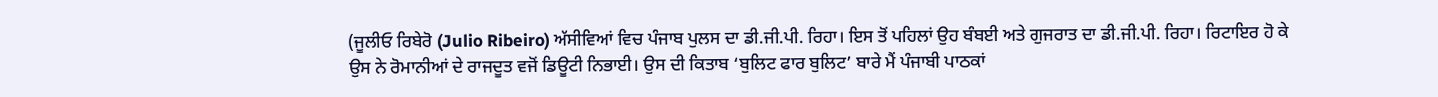(ਜੂਲੀਓ ਰਿਬੇਰੋ (Julio Ribeiro) ਅੱਸੀਵਿਆਂ ਵਿਚ ਪੰਜਾਬ ਪੁਲਸ ਦਾ ਡੀ.ਜੀ.ਪੀ. ਰਿਹਾ। ਇਸ ਤੋਂ ਪਹਿਲਾਂ ਉਹ ਬੰਬਈ ਅਤੇ ਗੁਜਰਾਤ ਦਾ ਡੀ.ਜੀ.ਪੀ. ਰਿਹਾ। ਰਿਟਾਇਰ ਹੋ ਕੇ ਉਸ ਨੇ ਰੋਮਾਨੀਆਂ ਦੇ ਰਾਜਦੂਤ ਵਜੋਂ ਡਿਊਟੀ ਨਿਭਾਈ। ਉਸ ਦੀ ਕਿਤਾਬ ‘ਬੁਲਿਟ ਫਾਰ ਬੁਲਿਟ’ ਬਾਰੇ ਮੈਂ ਪੰਜਾਬੀ ਪਾਠਕਾਂ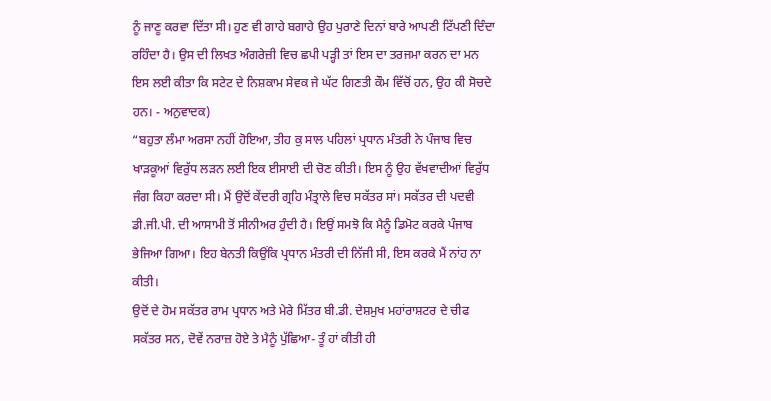ਨੂੰ ਜਾਣੂ ਕਰਵਾ ਦਿੱਤਾ ਸੀ। ਹੁਣ ਵੀ ਗਾਹੇ ਬਗਾਹੇ ਉਹ ਪੁਰਾਣੇ ਦਿਨਾਂ ਬਾਰੇ ਆਪਣੀ ਟਿੱਪਣੀ ਦਿੰਦਾ ਰਹਿੰਦਾ ਹੈ। ਉਸ ਦੀ ਲਿਖਤ ਅੰਗਰੇਜ਼ੀ ਵਿਚ ਛਪੀ ਪੜ੍ਹੀ ਤਾਂ ਇਸ ਦਾ ਤਰਜਮਾ ਕਰਨ ਦਾ ਮਨ ਇਸ ਲਈ ਕੀਤਾ ਕਿ ਸਟੇਟ ਦੇ ਨਿਸ਼ਕਾਮ ਸੇਵਕ ਜੇ ਘੱਟ ਗਿਣਤੀ ਕੌਮ ਵਿੱਚੋਂ ਹਨ, ਉਹ ਕੀ ਸੋਚਦੇ ਹਨ। - ਅਨੁਵਾਦਕ)
“ਬਹੁਤਾ ਲੰਮਾ ਅਰਸਾ ਨਹੀਂ ਹੋਇਆ, ਤੀਹ ਕੁ ਸਾਲ ਪਹਿਲਾਂ ਪ੍ਰਧਾਨ ਮੰਤਰੀ ਨੇ ਪੰਜਾਬ ਵਿਚ ਖਾੜਕੂਆਂ ਵਿਰੁੱਧ ਲੜਨ ਲਈ ਇਕ ਈਸਾਈ ਦੀ ਚੋਣ ਕੀਤੀ। ਇਸ ਨੂੰ ਉਹ ਵੱਖਵਾਦੀਆਂ ਵਿਰੁੱਧ ਜੰਗ ਕਿਹਾ ਕਰਦਾ ਸੀ। ਮੈਂ ਉਦੋਂ ਕੇਂਦਰੀ ਗ੍ਰਹਿ ਮੰਤ੍ਰਾਲੇ ਵਿਚ ਸਕੱਤਰ ਸਾਂ। ਸਕੱਤਰ ਦੀ ਪਦਵੀ ਡੀ.ਜੀ.ਪੀ. ਦੀ ਆਸਾਮੀ ਤੋਂ ਸੀਨੀਅਰ ਹੁੰਦੀ ਹੈ। ਇਉਂ ਸਮਝੋ ਕਿ ਮੈਨੂੰ ਡਿਮੋਟ ਕਰਕੇ ਪੰਜਾਬ ਭੇਜਿਆ ਗਿਆ। ਇਹ ਬੇਨਤੀ ਕਿਉਂਕਿ ਪ੍ਰਧਾਨ ਮੰਤਰੀ ਦੀ ਨਿੱਜੀ ਸੀ, ਇਸ ਕਰਕੇ ਮੈਂ ਨਾਂਹ ਨਾ ਕੀਤੀ।
ਉਦੋਂ ਦੇ ਹੋਮ ਸਕੱਤਰ ਰਾਮ ਪ੍ਰਧਾਨ ਅਤੇ ਮੇਰੇ ਮਿੱਤਰ ਬੀ.ਡੀ. ਦੇਸ਼ਮੁਖ ਮਹਾਂਰਾਸ਼ਟਰ ਦੇ ਚੀਫ ਸਕੱਤਰ ਸਨ, ਦੋਵੇਂ ਨਰਾਜ਼ ਹੋਏ ਤੇ ਮੈਨੂੰ ਪੁੱਛਿਆ- ਤੂੰ ਹਾਂ ਕੀਤੀ ਹੀ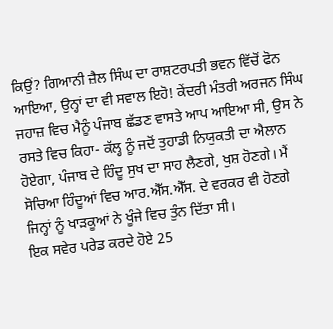ਕਿਉਂ? ਗਿਆਨੀ ਜ਼ੈਲ ਸਿੰਘ ਦਾ ਰਾਸ਼ਟਰਪਤੀ ਭਵਨ ਵਿੱਚੋਂ ਫੋਨ ਆਇਆ, ਉਨ੍ਹਾਂ ਦਾ ਵੀ ਸਵਾਲ ਇਹੋ! ਕੇਂਦਰੀ ਮੰਤਰੀ ਅਰਜਨ ਸਿੰਘ ਜਹਾਜ਼ ਵਿਚ ਮੈਨੂੰ ਪੰਜਾਬ ਛੱਡਣ ਵਾਸਤੇ ਆਪ ਆਇਆ ਸੀ, ਉਸ ਨੇ ਰਸਤੇ ਵਿਚ ਕਿਹਾ- ਕੱਲ੍ਹ ਨੂੰ ਜਦੋਂ ਤੁਹਾਡੀ ਨਿਯੁਕਤੀ ਦਾ ਐਲਾਨ ਹੋਏਗਾ, ਪੰਜਾਬ ਦੇ ਹਿੰਦੂ ਸੁਖ ਦਾ ਸਾਹ ਲੈਣਗੇ, ਖੁਸ਼ ਹੋਣਗੇ। ਮੈਂ ਸੋਚਿਆ ਹਿੰਦੂਆਂ ਵਿਚ ਆਰ.ਐੱਸ.ਐੱਸ. ਦੇ ਵਰਕਰ ਵੀ ਹੋਣਗੇ ਜਿਨ੍ਹਾਂ ਨੂੰ ਖਾੜਕੂਆਂ ਨੇ ਖੂੰਜੇ ਵਿਚ ਤੁੰਨ ਦਿੱਤਾ ਸੀ।
ਇਕ ਸਵੇਰ ਪਰੇਡ ਕਰਦੇ ਹੋਏ 25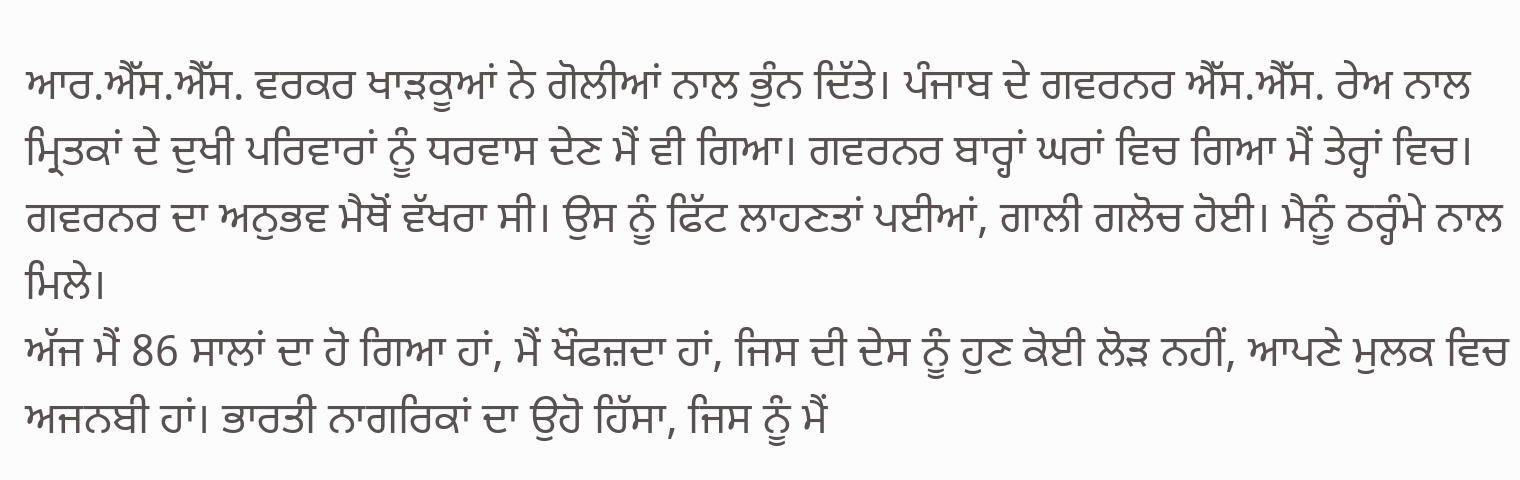ਆਰ.ਐੱਸ.ਐੱਸ. ਵਰਕਰ ਖਾੜਕੂਆਂ ਨੇ ਗੋਲੀਆਂ ਨਾਲ ਭੁੰਨ ਦਿੱਤੇ। ਪੰਜਾਬ ਦੇ ਗਵਰਨਰ ਐੱਸ.ਐੱਸ. ਰੇਅ ਨਾਲ ਮ੍ਰਿਤਕਾਂ ਦੇ ਦੁਖੀ ਪਰਿਵਾਰਾਂ ਨੂੰ ਧਰਵਾਸ ਦੇਣ ਮੈਂ ਵੀ ਗਿਆ। ਗਵਰਨਰ ਬਾਰ੍ਹਾਂ ਘਰਾਂ ਵਿਚ ਗਿਆ ਮੈਂ ਤੇਰ੍ਹਾਂ ਵਿਚ। ਗਵਰਨਰ ਦਾ ਅਨੁਭਵ ਮੈਥੋਂ ਵੱਖਰਾ ਸੀ। ਉਸ ਨੂੰ ਫਿੱਟ ਲਾਹਣਤਾਂ ਪਈਆਂ, ਗਾਲੀ ਗਲੋਚ ਹੋਈ। ਮੈਨੂੰ ਠਰ੍ਹੰਮੇ ਨਾਲ ਮਿਲੇ।
ਅੱਜ ਮੈਂ 86 ਸਾਲਾਂ ਦਾ ਹੋ ਗਿਆ ਹਾਂ, ਮੈਂ ਖੌਫਜ਼ਦਾ ਹਾਂ, ਜਿਸ ਦੀ ਦੇਸ ਨੂੰ ਹੁਣ ਕੋਈ ਲੋੜ ਨਹੀਂ, ਆਪਣੇ ਮੁਲਕ ਵਿਚ ਅਜਨਬੀ ਹਾਂ। ਭਾਰਤੀ ਨਾਗਰਿਕਾਂ ਦਾ ਉਹੋ ਹਿੱਸਾ, ਜਿਸ ਨੂੰ ਮੈਂ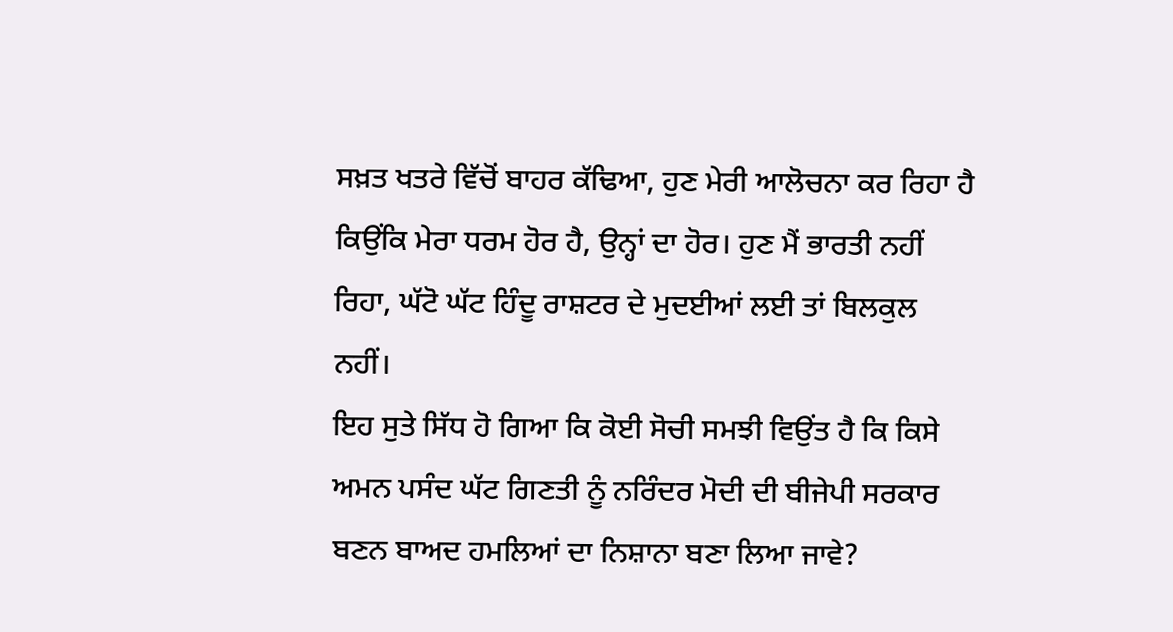ਸਖ਼ਤ ਖਤਰੇ ਵਿੱਚੋਂ ਬਾਹਰ ਕੱਢਿਆ, ਹੁਣ ਮੇਰੀ ਆਲੋਚਨਾ ਕਰ ਰਿਹਾ ਹੈ ਕਿਉਂਕਿ ਮੇਰਾ ਧਰਮ ਹੋਰ ਹੈ, ਉਨ੍ਹਾਂ ਦਾ ਹੋਰ। ਹੁਣ ਮੈਂ ਭਾਰਤੀ ਨਹੀਂ ਰਿਹਾ, ਘੱਟੋ ਘੱਟ ਹਿੰਦੂ ਰਾਸ਼ਟਰ ਦੇ ਮੁਦਈਆਂ ਲਈ ਤਾਂ ਬਿਲਕੁਲ ਨਹੀਂ।
ਇਹ ਸੁਤੇ ਸਿੱਧ ਹੋ ਗਿਆ ਕਿ ਕੋਈ ਸੋਚੀ ਸਮਝੀ ਵਿਉਂਤ ਹੈ ਕਿ ਕਿਸੇ ਅਮਨ ਪਸੰਦ ਘੱਟ ਗਿਣਤੀ ਨੂੰ ਨਰਿੰਦਰ ਮੋਦੀ ਦੀ ਬੀਜੇਪੀ ਸਰਕਾਰ ਬਣਨ ਬਾਅਦ ਹਮਲਿਆਂ ਦਾ ਨਿਸ਼ਾਨਾ ਬਣਾ ਲਿਆ ਜਾਵੇ?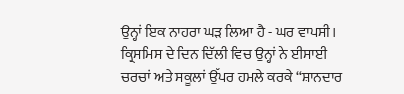ਉਨ੍ਹਾਂ ਇਕ ਨਾਹਰਾ ਘੜ ਲਿਆ ਹੈ - ਘਰ ਵਾਪਸੀ। ਕ੍ਰਿਸਮਿਸ ਦੇ ਦਿਨ ਦਿੱਲੀ ਵਿਚ ਉਨ੍ਹਾਂ ਨੇ ਈਸਾਈ ਚਰਚਾਂ ਅਤੇ ਸਕੂਲਾਂ ਉੱਪਰ ਹਮਲੇ ਕਰਕੇ “ਸ਼ਾਨਦਾਰ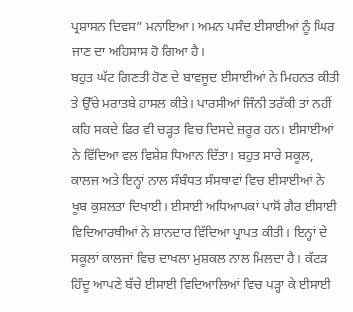ਪ੍ਰਸ਼ਾਸਨ ਦਿਵਸ” ਮਨਾਇਆ। ਅਮਨ ਪਸੰਦ ਈਸਾਈਆਂ ਨੂੰ ਘਿਰ ਜਾਣ ਦਾ ਅਹਿਸਾਸ ਹੋ ਗਿਆ ਹੈ।
ਬਹੁਤ ਘੱਟ ਗਿਣਤੀ ਹੋਣ ਦੇ ਬਾਵਜੂਦ ਈਸਾਈਆਂ ਨੇ ਮਿਹਨਤ ਕੀਤੀ ਤੇ ਉੱਚੇ ਮਰਾਤਬੇ ਹਾਸਲ ਕੀਤੇ। ਪਾਰਸੀਆਂ ਜਿੰਨੀ ਤਰੱਕੀ ਤਾਂ ਨਹੀਂ ਕਹਿ ਸਕਦੇ ਫਿਰ ਵੀ ਚੜ੍ਹਤ ਵਿਚ ਦਿਸਦੇ ਜ਼ਰੂਰ ਹਨ। ਈਸਾਈਆਂ ਨੇ ਵਿੱਦਿਆ ਵਲ ਵਿਸ਼ੇਸ਼ ਧਿਆਨ ਦਿੱਤਾ। ਬਹੁਤ ਸਾਰੇ ਸਕੂਲ, ਕਾਲਜ ਅਤੇ ਇਨ੍ਹਾਂ ਨਾਲ ਸੰਬੰਧਤ ਸੰਸਥਾਵਾਂ ਵਿਚ ਈਸਾਈਆਂ ਨੇ ਖੂਬ ਕੁਸ਼ਲਤਾ ਦਿਖਾਈ। ਈਸਾਈ ਅਧਿਆਪਕਾਂ ਪਾਸੋਂ ਗੈਰ ਈਸਾਈ ਵਿਦਿਆਰਥੀਆਂ ਨੇ ਸ਼ਾਨਦਾਰ ਵਿੱਦਿਆ ਪ੍ਰਾਪਤ ਕੀਤੀ। ਇਨ੍ਹਾਂ ਦੇ ਸਕੂਲਾਂ ਕਾਲਜਾਂ ਵਿਚ ਦਾਖਲਾ ਮੁਸ਼ਕਲ ਨਾਲ ਮਿਲਦਾ ਹੈ। ਕੱਟੜ ਹਿੰਦੂ ਆਪਣੇ ਬੱਚੇ ਈਸਾਈ ਵਿਦਿਆਲਿਆਂ ਵਿਚ ਪੜ੍ਹਾ ਕੇ ਈਸਾਈ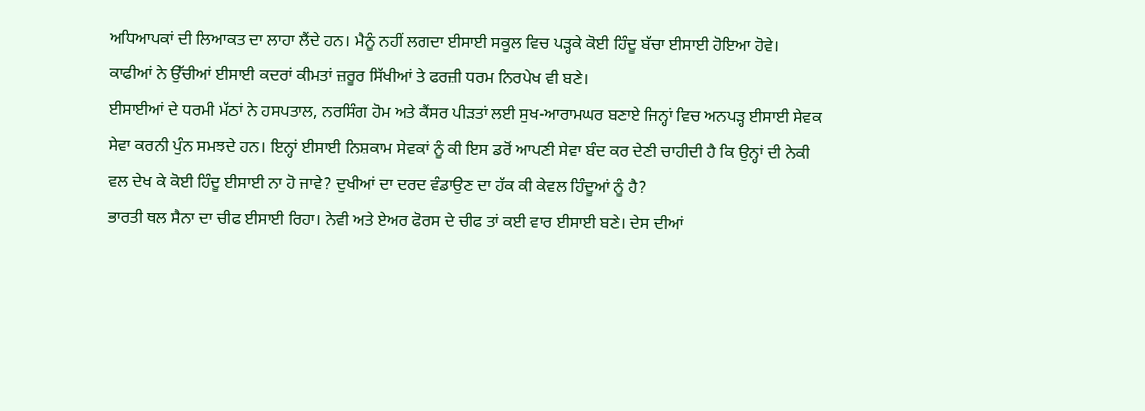ਅਧਿਆਪਕਾਂ ਦੀ ਲਿਆਕਤ ਦਾ ਲਾਹਾ ਲੈਂਦੇ ਹਨ। ਮੈਨੂੰ ਨਹੀਂ ਲਗਦਾ ਈਸਾਈ ਸਕੂਲ ਵਿਚ ਪੜ੍ਹਕੇ ਕੋਈ ਹਿੰਦੂ ਬੱਚਾ ਈਸਾਈ ਹੋਇਆ ਹੋਵੇ। ਕਾਫੀਆਂ ਨੇ ਉੱਚੀਆਂ ਈਸਾਈ ਕਦਰਾਂ ਕੀਮਤਾਂ ਜ਼ਰੂਰ ਸਿੱਖੀਆਂ ਤੇ ਫਰਜ਼ੀ ਧਰਮ ਨਿਰਪੇਖ ਵੀ ਬਣੇ।
ਈਸਾਈਆਂ ਦੇ ਧਰਮੀ ਮੱਠਾਂ ਨੇ ਹਸਪਤਾਲ, ਨਰਸਿੰਗ ਹੋਮ ਅਤੇ ਕੈਂਸਰ ਪੀੜਤਾਂ ਲਈ ਸੁਖ-ਆਰਾਮਘਰ ਬਣਾਏ ਜਿਨ੍ਹਾਂ ਵਿਚ ਅਨਪੜ੍ਹ ਈਸਾਈ ਸੇਵਕ ਸੇਵਾ ਕਰਨੀ ਪੁੰਨ ਸਮਝਦੇ ਹਨ। ਇਨ੍ਹਾਂ ਈਸਾਈ ਨਿਸ਼ਕਾਮ ਸੇਵਕਾਂ ਨੂੰ ਕੀ ਇਸ ਡਰੋਂ ਆਪਣੀ ਸੇਵਾ ਬੰਦ ਕਰ ਦੇਣੀ ਚਾਹੀਦੀ ਹੈ ਕਿ ਉਨ੍ਹਾਂ ਦੀ ਨੇਕੀ ਵਲ ਦੇਖ ਕੇ ਕੋਈ ਹਿੰਦੂ ਈਸਾਈ ਨਾ ਹੋ ਜਾਵੇ? ਦੁਖੀਆਂ ਦਾ ਦਰਦ ਵੰਡਾਉਣ ਦਾ ਹੱਕ ਕੀ ਕੇਵਲ ਹਿੰਦੂਆਂ ਨੂੰ ਹੈ?
ਭਾਰਤੀ ਥਲ ਸੈਨਾ ਦਾ ਚੀਫ ਈਸਾਈ ਰਿਹਾ। ਨੇਵੀ ਅਤੇ ਏਅਰ ਫੋਰਸ ਦੇ ਚੀਫ ਤਾਂ ਕਈ ਵਾਰ ਈਸਾਈ ਬਣੇ। ਦੇਸ ਦੀਆਂ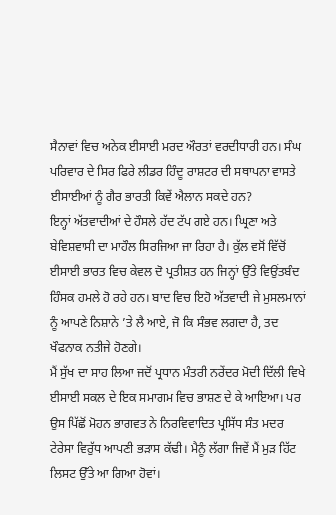ਸੈਨਾਵਾਂ ਵਿਚ ਅਨੇਕ ਈਸਾਈ ਮਰਦ ਔਰਤਾਂ ਵਰਦੀਧਾਰੀ ਹਨ। ਸੰਘ ਪਰਿਵਾਰ ਦੇ ਸਿਰ ਫਿਰੇ ਲੀਡਰ ਹਿੰਦੂ ਰਾਸ਼ਟਰ ਦੀ ਸਥਾਪਨਾ ਵਾਸਤੇ ਈਸਾਈਆਂ ਨੂੰ ਗੈਰ ਭਾਰਤੀ ਕਿਵੇਂ ਐਲਾਨ ਸਕਦੇ ਹਨ?
ਇਨ੍ਹਾਂ ਅੱਤਵਾਦੀਆਂ ਦੇ ਹੌਸਲੇ ਹੱਦ ਟੱਪ ਗਏ ਹਨ। ਘ੍ਰਿਣਾ ਅਤੇ ਬੇਵਿਸ਼ਵਾਸੀ ਦਾ ਮਾਹੌਲ ਸਿਰਜਿਆ ਜਾ ਰਿਹਾ ਹੈ। ਕੁੱਲ ਵਸੋਂ ਵਿੱਚੋਂ ਈਸਾਈ ਭਾਰਤ ਵਿਚ ਕੇਵਲ ਦੋ ਪ੍ਰਤੀਸ਼ਤ ਹਨ ਜਿਨ੍ਹਾਂ ਉੱਤੇ ਵਿਉਂਤਬੰਦ ਹਿੰਸਕ ਹਮਲੇ ਹੋ ਰਹੇ ਹਨ। ਬਾਦ ਵਿਚ ਇਹੋ ਅੱਤਵਾਦੀ ਜੇ ਮੁਸਲਮਾਨਾਂ ਨੂੰ ਆਪਣੇ ਨਿਸ਼ਾਨੇ ’ਤੇ ਲੈ ਆਏ, ਜੋ ਕਿ ਸੰਭਵ ਲਗਦਾ ਹੈ, ਤਦ ਖੌਫਨਾਕ ਨਤੀਜੇ ਹੋਣਗੇ।
ਮੈਂ ਸੁੱਖ ਦਾ ਸਾਹ ਲਿਆ ਜਦੋਂ ਪ੍ਰਧਾਨ ਮੰਤਰੀ ਨਰੇਂਦਰ ਮੋਦੀ ਦਿੱਲੀ ਵਿਖੇ ਈਸਾਈ ਸਕਲ ਦੇ ਇਕ ਸਮਾਗਮ ਵਿਚ ਭਾਸ਼ਣ ਦੇ ਕੇ ਆਇਆ। ਪਰ ਉਸ ਪਿੱਛੋਂ ਮੋਹਨ ਭਾਗਵਤ ਨੇ ਨਿਰਵਿਵਾਦਿਤ ਪ੍ਰਸਿੱਧ ਸੰਤ ਮਦਰ ਟੇਰੇਸਾ ਵਿਰੁੱਧ ਆਪਣੀ ਭੜਾਸ ਕੱਢੀ। ਮੈਨੂੰ ਲੱਗਾ ਜਿਵੇਂ ਮੈਂ ਮੁੜ ਹਿੱਟ ਲਿਸਟ ਉੱਤੇ ਆ ਗਿਆ ਹੋਵਾਂ।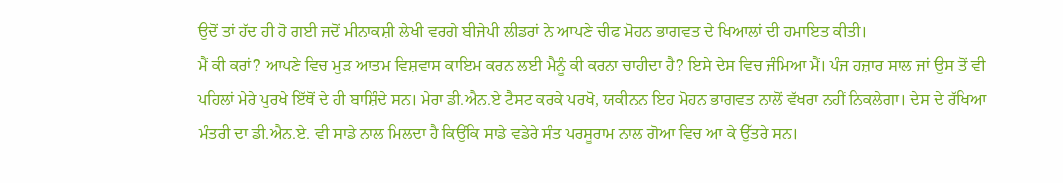ਉਦੋਂ ਤਾਂ ਹੱਦ ਹੀ ਹੋ ਗਈ ਜਦੋਂ ਮੀਨਾਕਸ਼ੀ ਲੇਖੀ ਵਰਗੇ ਬੀਜੇਪੀ ਲੀਡਰਾਂ ਨੇ ਆਪਣੇ ਚੀਫ ਮੋਹਨ ਭਾਗਵਤ ਦੇ ਖਿਆਲਾਂ ਦੀ ਹਮਾਇਤ ਕੀਤੀ।
ਮੈਂ ਕੀ ਕਰਾਂ? ਆਪਣੇ ਵਿਚ ਮੁੜ ਆਤਮ ਵਿਸ਼ਵਾਸ ਕਾਇਮ ਕਰਨ ਲਈ ਮੈਨੂੰ ਕੀ ਕਰਨਾ ਚਾਹੀਦਾ ਹੈ? ਇਸੇ ਦੇਸ ਵਿਚ ਜੰਮਿਆ ਮੈਂ। ਪੰਜ ਹਜ਼ਾਰ ਸਾਲ ਜਾਂ ਉਸ ਤੋਂ ਵੀ ਪਹਿਲਾਂ ਮੇਰੇ ਪੁਰਖੇ ਇੱਥੋਂ ਦੇ ਹੀ ਬਾਸ਼ਿੰਦੇ ਸਨ। ਮੇਰਾ ਡੀ.ਐਨ.ਏ ਟੈਸਟ ਕਰਕੇ ਪਰਖੋ, ਯਕੀਨਨ ਇਹ ਮੋਹਨ ਭਾਗਵਤ ਨਾਲੋਂ ਵੱਖਰਾ ਨਹੀਂ ਨਿਕਲੇਗਾ। ਦੇਸ ਦੇ ਰੱਖਿਆ ਮੰਤਰੀ ਦਾ ਡੀ.ਐਨ.ਏ. ਵੀ ਸਾਡੇ ਨਾਲ ਮਿਲਦਾ ਹੈ ਕਿਉਂਕਿ ਸਾਡੇ ਵਡੇਰੇ ਸੰਤ ਪਰਸੂਰਾਮ ਨਾਲ ਗੋਆ ਵਿਚ ਆ ਕੇ ਉੱਤਰੇ ਸਨ।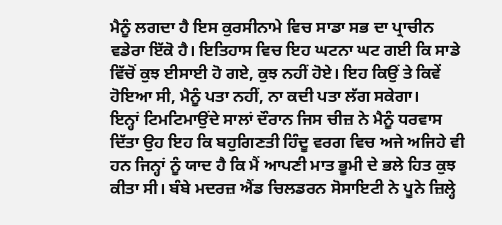ਮੈਨੂੰ ਲਗਦਾ ਹੈ ਇਸ ਕੁਰਸੀਨਾਮੇ ਵਿਚ ਸਾਡਾ ਸਭ ਦਾ ਪ੍ਰਾਚੀਨ ਵਡੇਰਾ ਇੱਕੋ ਹੈ। ਇਤਿਹਾਸ ਵਿਚ ਇਹ ਘਟਨਾ ਘਟ ਗਈ ਕਿ ਸਾਡੇ ਵਿੱਚੋਂ ਕੁਝ ਈਸਾਈ ਹੋ ਗਏ, ਕੁਝ ਨਹੀਂ ਹੋਏ। ਇਹ ਕਿਉਂ ਤੇ ਕਿਵੇਂ ਹੋਇਆ ਸੀ, ਮੈਨੂੰ ਪਤਾ ਨਹੀਂ, ਨਾ ਕਦੀ ਪਤਾ ਲੱਗ ਸਕੇਗਾ।
ਇਨ੍ਹਾਂ ਟਿਮਟਿਮਾਉਂਦੇ ਸਾਲਾਂ ਦੌਰਾਨ ਜਿਸ ਚੀਜ਼ ਨੇ ਮੈਨੂੰ ਧਰਵਾਸ ਦਿੱਤਾ ਉਹ ਇਹ ਕਿ ਬਹੁਗਿਣਤੀ ਹਿੰਦੂ ਵਰਗ ਵਿਚ ਅਜੇ ਅਜਿਹੇ ਵੀ ਹਨ ਜਿਨ੍ਹਾਂ ਨੂੰ ਯਾਦ ਹੈ ਕਿ ਮੈਂ ਆਪਣੀ ਮਾਤ ਭੂਮੀ ਦੇ ਭਲੇ ਹਿਤ ਕੁਝ ਕੀਤਾ ਸੀ। ਬੰਬੇ ਮਦਰਜ਼ ਐਂਡ ਚਿਲਡਰਨ ਸੋਸਾਇਟੀ ਨੇ ਪੂਨੇ ਜ਼ਿਲ੍ਹੇ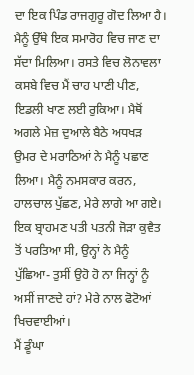ਦਾ ਇਕ ਪਿੰਡ ਰਾਜਗੁਰੂ ਗੋਦ ਲਿਆ ਹੈ। ਮੈਨੂੰ ਉੱਥੇ ਇਕ ਸਮਾਰੋਹ ਵਿਚ ਜਾਣ ਦਾ ਸੱਦਾ ਮਿਲਿਆ। ਰਸਤੇ ਵਿਚ ਲੋਨਾਵਲਾ ਕਸਬੇ ਵਿਚ ਮੈਂ ਚਾਹ ਪਾਣੀ ਪੀਣ, ਇਡਲੀ ਖਾਣ ਲਈ ਰੁਕਿਆ। ਮੈਥੋਂ ਅਗਲੇ ਮੇਜ਼ ਦੁਆਲੇ ਬੈਠੇ ਅਧਖੜ ਉਮਰ ਦੇ ਮਰਾਠਿਆਂ ਨੇ ਮੈਨੂੰ ਪਛਾਣ ਲਿਆ। ਮੈਨੂੰ ਨਮਸਕਾਰ ਕਰਨ, ਹਾਲਚਾਲ ਪੁੱਛਣ, ਮੇਰੇ ਲਾਗੇ ਆ ਗਏ। ਇਕ ਬ੍ਰਾਹਮਣ ਪਤੀ ਪਤਨੀ ਜੋੜਾ ਕੁਵੈਤ ਤੋਂ ਪਰਤਿਆ ਸੀ, ਉਨ੍ਹਾਂ ਨੇ ਮੈਨੂੰ ਪੁੱਛਿਆ- ਤੁਸੀਂ ਉਹੋ ਹੋ ਨਾ ਜਿਨ੍ਹਾਂ ਨੂੰ ਅਸੀਂ ਜਾਣਦੇ ਹਾਂ? ਮੇਰੇ ਨਾਲ ਫੋਟੋਆਂ ਖਿਚਵਾਈਆਂ।
ਮੈਂ ਡੂੰਘਾ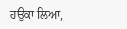ਹਉਕਾ ਲਿਆ,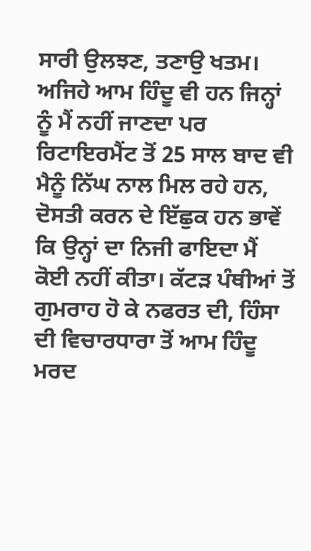ਸਾਰੀ ਉਲਝਣ, ਤਣਾਉ ਖਤਮ। ਅਜਿਹੇ ਆਮ ਹਿੰਦੂ ਵੀ ਹਨ ਜਿਨ੍ਹਾਂ ਨੂੰ ਮੈਂ ਨਹੀਂ ਜਾਣਦਾ ਪਰ ਰਿਟਾਇਰਮੈਂਟ ਤੋਂ 25 ਸਾਲ ਬਾਦ ਵੀ ਮੈਨੂੰ ਨਿੱਘ ਨਾਲ ਮਿਲ ਰਹੇ ਹਨ, ਦੋਸਤੀ ਕਰਨ ਦੇ ਇੱਛੁਕ ਹਨ ਭਾਵੇਂ ਕਿ ਉਨ੍ਹਾਂ ਦਾ ਨਿਜੀ ਫਾਇਦਾ ਮੈਂ ਕੋਈ ਨਹੀਂ ਕੀਤਾ। ਕੱਟੜ ਪੰਥੀਆਂ ਤੋਂ ਗੁਮਰਾਹ ਹੋ ਕੇ ਨਫਰਤ ਦੀ, ਹਿੰਸਾ ਦੀ ਵਿਚਾਰਧਾਰਾ ਤੋਂ ਆਮ ਹਿੰਦੂ ਮਰਦ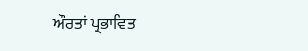ਔਰਤਾਂ ਪ੍ਰਭਾਵਿਤ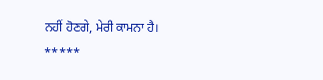ਨਹੀਂ ਹੋਣਗੇ, ਮੇਰੀ ਕਾਮਨਾ ਹੈ।
*****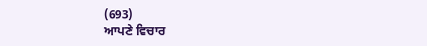(693)
ਆਪਣੇ ਵਿਚਾਰ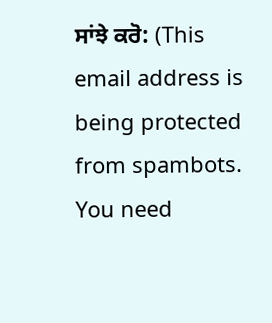ਸਾਂਝੇ ਕਰੋ: (This email address is being protected from spambots. You need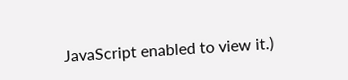JavaScript enabled to view it.)